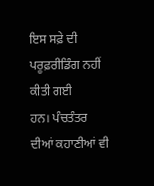ਇਸ ਸਫ਼ੇ ਦੀ ਪਰੂਫ਼ਰੀਡਿੰਗ ਨਹੀਂ ਕੀਤੀ ਗਈ
ਹਨ। ਪੰਚਤੰਤਰ ਦੀਆਂ ਕਹਾਣੀਆਂ ਵੀ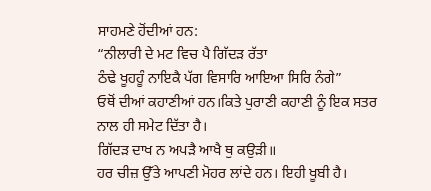ਸਾਹਮਣੇ ਹੋਂਦੀਆਂ ਹਨ:
“ਨੀਲਾਰੀ ਦੇ ਮਟ ਵਿਚ ਪੈ ਗਿੱਦੜ ਰੱਤਾ
ਠੰਢੇ ਖੂਹਹੂੰ ਨਾਇਕੈ ਪੱਗ ਵਿਸਾਰਿ ਆਇਆ ਸਿਰਿ ਨੰਗੇ”
ਓਥੋਂ ਦੀਆਂ ਕਹਾਣੀਆਂ ਹਨ।ਕਿਤੇ ਪੁਰਾਣੀ ਕਹਾਣੀ ਨੂੰ ਇਕ ਸਤਰ ਨਾਲ ਹੀ ਸਮੇਟ ਦਿੱਤਾ ਹੈ।
ਗਿੱਦੜ ਦਾਖ ਨ ਅਪੜੈ ਆਖੈ ਥੁ ਕਉੜੀ॥
ਹਰ ਚੀਜ਼ ਉੱਤੇ ਆਪਣੀ ਮੋਹਰ ਲਾਂਦੇ ਹਨ। ਇਹੀ ਖੂਬੀ ਹੈ।